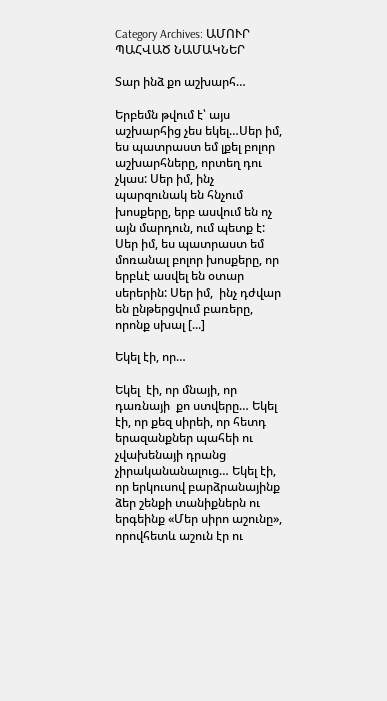Category Archives: ԱՄՈՒՐ ՊԱՀՎԱԾ ՆԱՄԱԿՆԵՐ

Տար ինձ քո աշխարհ…

Երբեմն թվում է՝ այս աշխարհից չես եկել…Սեր իմ, ես պատրաստ եմ լքել բոլոր աշխարհները, որտեղ դու չկաս: Սեր իմ, ինչ պարզունակ են հնչում խոսքերը, երբ ասվում են ոչ այն մարդուն, ում պետք է: Սեր իմ, ես պատրաստ եմ մոռանալ բոլոր խոսքերը, որ երբևէ ասվել են օտար սերերին: Սեր իմ,  ինչ դժվար են ընթերցվում բառերը, որոնք սխալ [...]

Եկել էի, որ…

Եկել  էի, որ մնայի, որ դառնայի  քո ստվերը… Եկել էի, որ քեզ սիրեի, որ հետդ երազանքներ պահեի ու չվախենայի դրանց չիրականանալուց… Եկել էի, որ երկուսով բարձրանայինք ձեր շենքի տանիքներն ու երգեինք «Մեր սիրո աշունը», որովհետև աշուն էր ու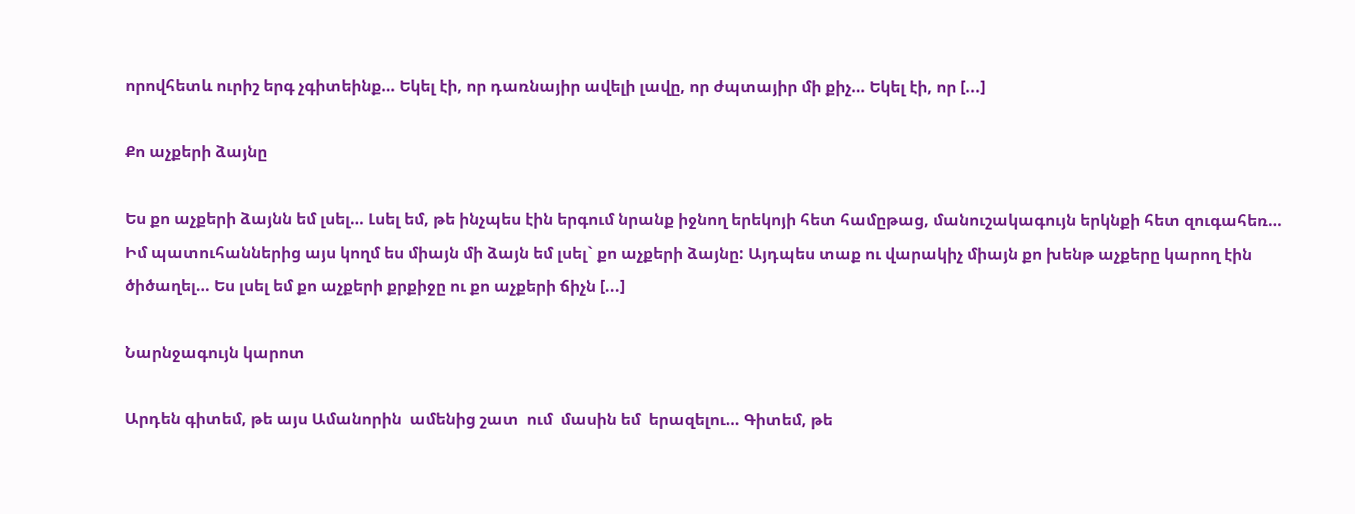որովհետև ուրիշ երգ չգիտեինք… Եկել էի, որ դառնայիր ավելի լավը, որ ժպտայիր մի քիչ… Եկել էի, որ [...]

Քո աչքերի ձայնը

Ես քո աչքերի ձայնն եմ լսել… Լսել եմ, թե ինչպես էին երգում նրանք իջնող երեկոյի հետ համըթաց, մանուշակագույն երկնքի հետ զուգահեռ… Իմ պատուհաններից այս կողմ ես միայն մի ձայն եմ լսել` քո աչքերի ձայնը: Այդպես տաք ու վարակիչ միայն քո խենթ աչքերը կարող էին ծիծաղել… Ես լսել եմ քո աչքերի քրքիջը ու քո աչքերի ճիչն [...]

Նարնջագույն կարոտ

Արդեն գիտեմ, թե այս Ամանորին  ամենից շատ  ում  մասին եմ  երազելու… Գիտեմ, թե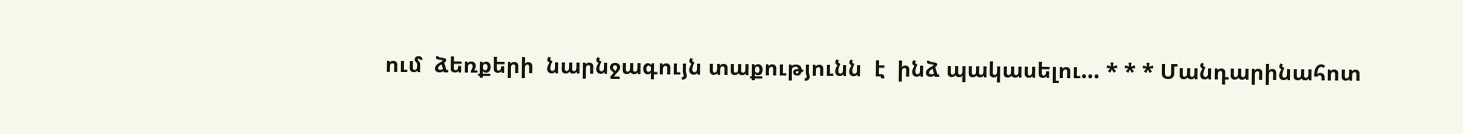ում  ձեռքերի  նարնջագույն տաքությունն  է  ինձ պակասելու… * * * Մանդարինահոտ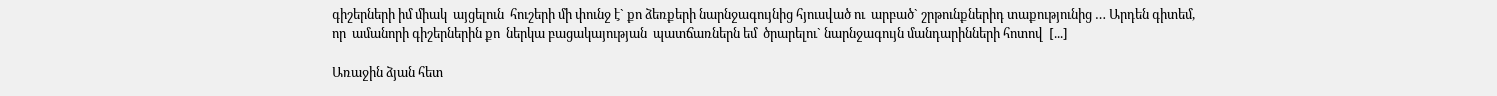գիշերների իմ միակ  այցելուն  հուշերի մի փունջ է` քո ձեռքերի նարնջագույնից հյուսված ու  արբած` շրթունքներիդ տաքությունից … Արդեն գիտեմ, որ  ամանորի գիշերներին քո  ներկա բացակայության  պատճառներն եմ  ծրարելու` նարնջագույն մանդարինների հոտով  [...]

Առաջին ձյան հետ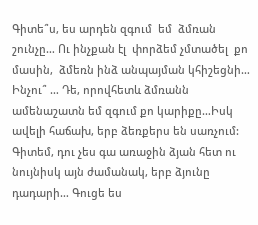Գիտե՞ս, ես արդեն զգում  եմ  ձմռան շունչը… Ու ինչքան էլ  փորձեմ չմտածել  քո մասին,  ձմեռն ինձ անպայման կհիշեցնի… Ինչու՞ … Դե, որովհետև ձմռանն ամենաշատն եմ զգում քո կարիքը…Իսկ ավելի հաճախ, երբ ձեռքերս են սառչում: Գիտեմ, դու չես գա առաջին ձյան հետ ու նույնիսկ այն ժամանակ, երբ ձյունը դադարի… Գուցե ես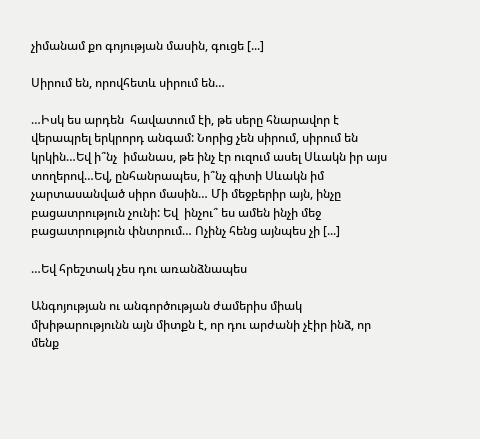չիմանամ քո գոյության մասին, գուցե [...]

Սիրում են, որովհետև սիրում են…

…Իսկ ես արդեն  հավատում էի, թե սերը հնարավոր է վերապրել երկրորդ անգամ: Նորից չեն սիրում, սիրում են կրկին…Եվ ի՞նչ  իմանաս, թե ինչ էր ուզում ասել Սևակն իր այս տողերով…Եվ, ընհանրապես, ի՞նչ գիտի Սևակն իմ  չարտասանված սիրո մասին… Մի մեջբերիր այն, ինչը բացատրություն չունի: Եվ  ինչու՞ ես ամեն ինչի մեջ բացատրություն փնտրում… Ոչինչ հենց այնպես չի [...]

…Եվ հրեշտակ չես դու առանձնապես

Անգոյության ու անգործության ժամերիս միակ մխիթարությունն այն միտքն է, որ դու արժանի չէիր ինձ, որ մենք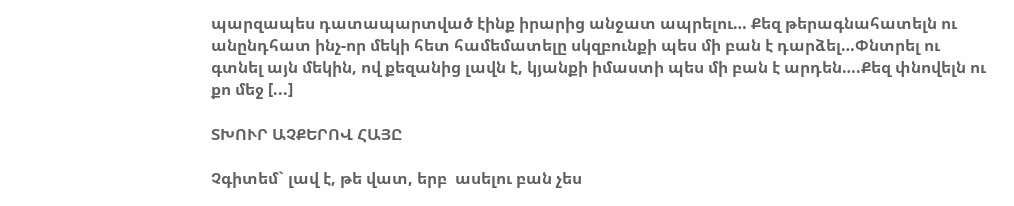պարզապես դատապարտված էինք իրարից անջատ ապրելու… Քեզ թերագնահատելն ու անընդհատ ինչ-որ մեկի հետ համեմատելը սկզբունքի պես մի բան է դարձել…Փնտրել ու գտնել այն մեկին, ով քեզանից լավն է, կյանքի իմաստի պես մի բան է արդեն….Քեզ փնովելն ու քո մեջ [...]

ՏԽՈՒՐ ԱՉՔԵՐՈՎ ՀԱՅԸ

Չգիտեմ` լավ է, թե վատ, երբ  ասելու բան չես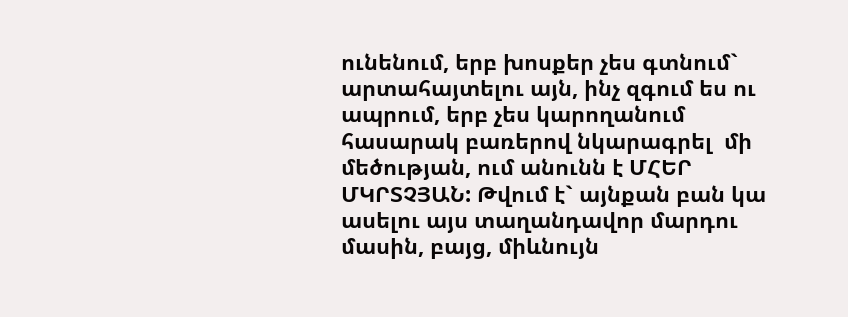ունենում, երբ խոսքեր չես գտնում` արտահայտելու այն, ինչ զգում ես ու ապրում, երբ չես կարողանում հասարակ բառերով նկարագրել  մի մեծության, ում անունն է ՄՀԵՐ ՄԿՐՏՉՅԱՆ: Թվում է` այնքան բան կա ասելու այս տաղանդավոր մարդու մասին, բայց, միևնույն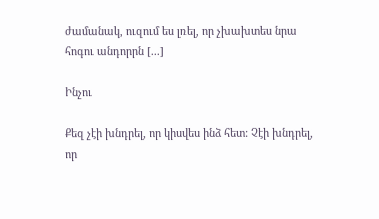ժամանակ, ուզում ես լռել, որ չխախտես նրա հոգու անդորրն [...]

Ինչու

Քեզ չէի խնդրել, որ կիսվես ինձ հետ: Չէի խնդրել,  որ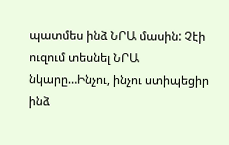պատմես ինձ ՆՐԱ մասին: Չէի ուզում տեսնել ՆՐԱ  նկարը…Ինչու, ինչու ստիպեցիր ինձ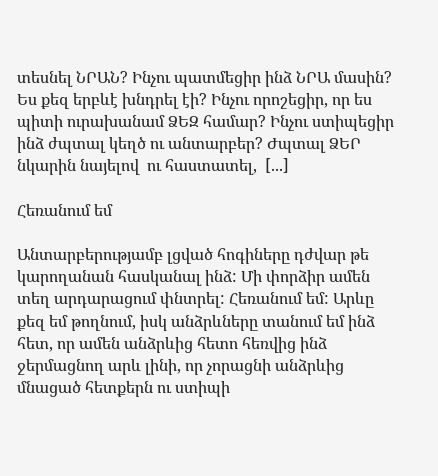տեսնել ՆՐԱՆ? Ինչու պատմեցիր ինձ ՆՐԱ մասին? Ես քեզ երբևէ խնդրել էի? Ինչու որոշեցիր, որ ես պիտի ուրախանամ ՁԵԶ համար? Ինչու ստիպեցիր ինձ ժպտալ կեղծ ու անտարբեր? Ժպտալ ՁԵՐ նկարին նայելով  ու հաստատել,  [...]

Հեռանում եմ

Անտարբերությամբ լցված հոգիները դժվար թե կարողանան հասկանալ ինձ: Մի փորձիր ամեն տեղ արդարացում փնտրել: Հեռանում եմ: Արևը քեզ եմ թողնում, իսկ անձրևները տանում եմ ինձ հետ, որ ամեն անձրևից հետո հեռվից ինձ ջերմացնող արև լինի, որ չորացնի անձրևից մնացած հետքերն ու ստիպի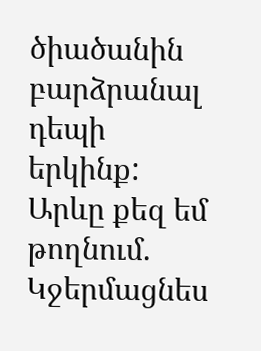ծիածանին բարձրանալ  դեպի երկինք: Արևը քեզ եմ թողնում. Կջերմացնես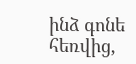ինձ գոնե հեռվից,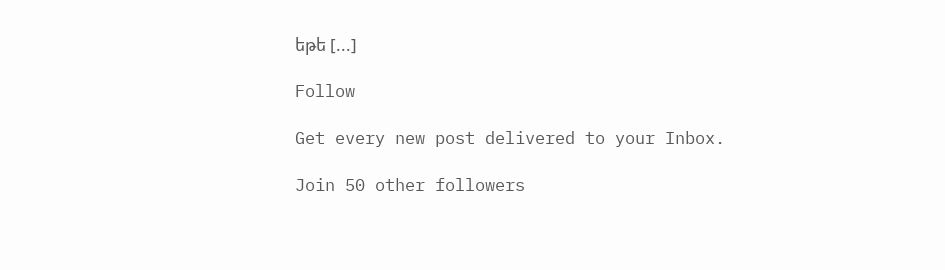եթե [...]

Follow

Get every new post delivered to your Inbox.

Join 50 other followers